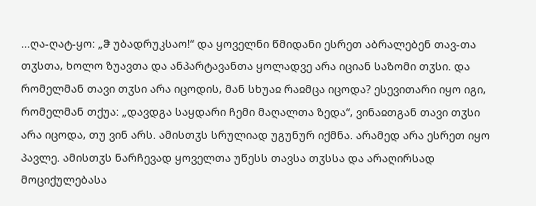...ღა-ღატ-ყო: „ჵ უბადრუკსაო!“ და ყოველნი წმიდანი ესრეთ აბრალებენ თავ-თა თჳსთა, ხოლო ზუავთა და ანპარტავანთა ყოლადვე არა იციან საზომი თჳსი. და რომელმან თავი თჳსი არა იცოდის, მან სხუაჲ რაჲმცა იცოდა? ესევითარი იყო იგი, რომელმან თქუა: „დავდგა საყდარი ჩემი მაღალთა ზედა“, ვინაჲთგან თავი თჳსი არა იცოდა, თუ ვინ არს. ამისთჳს სრულიად უგუნურ იქმნა. არამედ არა ესრეთ იყო პავლე. ამისთჳს ნარჩევად ყოველთა უწესს თავსა თჳსსა და არაღირსად მოციქულებასა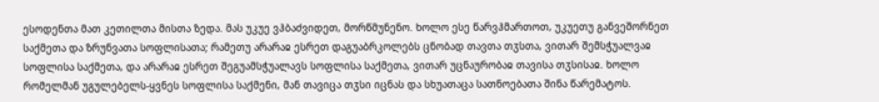ესოდენთა მათ კეთილთა მისთა ზედა. მას უკუე ვჰბაძვიდეთ, მორწმუნენო. ხოლო ესე წარვჰმართოთ, უკუეთუ განვეშორნეთ საქმეთა და ზრუნვათა სოფლისათა; რამეთუ არარაჲ ესრეთ დაგუაბრკოლებს ცნობად თავთა თჳსთა, ვითარ შემსჭუალვაჲ სოფლისა საქმეთა, და არარაჲ ესრეთ შეგუამსჭუალავს სოფლისა საქმეთა, ვითარ უცნაურობაჲ თავისა თჳსისაჲ. ხოლო რომელმან უგულებელს-ყვნეს სოფლისა საქმენი, მან თავიცა თჳსი იცნას და სხუათაცა სათნოებათა შინა წარემატოს.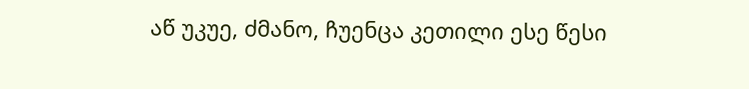აწ უკუე, ძმანო, ჩუენცა კეთილი ესე წესი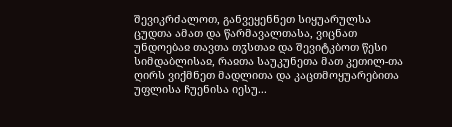შევიკრძალოთ, განვეყენნეთ სიყუარულსა ცუდთა ამათ და წარმავალთასა, ვიცნათ უნდოებაჲ თავთა თჳსთაჲ და შევიტკბოთ წესი სიმდაბლისაჲ, რაჲთა საუკუნეთა მათ კეთილ-თა ღირს ვიქმნეთ მადლითა და კაცთმოყუარებითა უფლისა ჩუენისა იესუ...